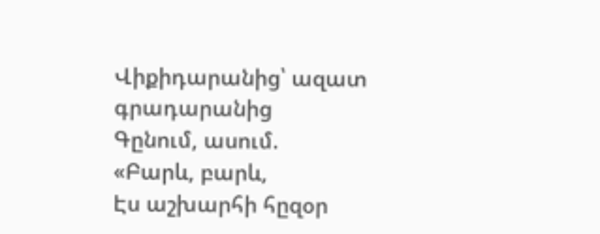Վիքիդարանից՝ ազատ գրադարանից
Գընում, ասում.
«Բարև, բարև,
Էս աշխարհի հըզօր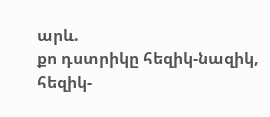արև.
քո դստրիկը հեզիկ-նազիկ,
հեզիկ-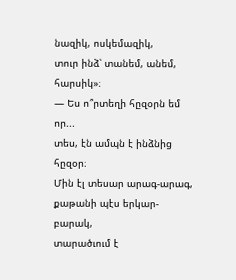նազիկ, ոսկեմազիկ,
տուր ինձ՝ տանեմ, անեմ, հարսիկ»։
— Ես ո՞րտեղի հըզօրն եմ որ...
տես, էն ամպն է ինձնից հըզօր։
Մին էլ տեսար արագ-արագ,
քաթանի պէս երկար-բարակ,
տարածւում է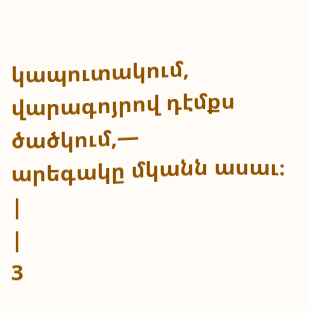կապուտակում,
վարագոյրով դէմքս ծածկում,—
արեգակը մկանն ասաւ։
|
|
3